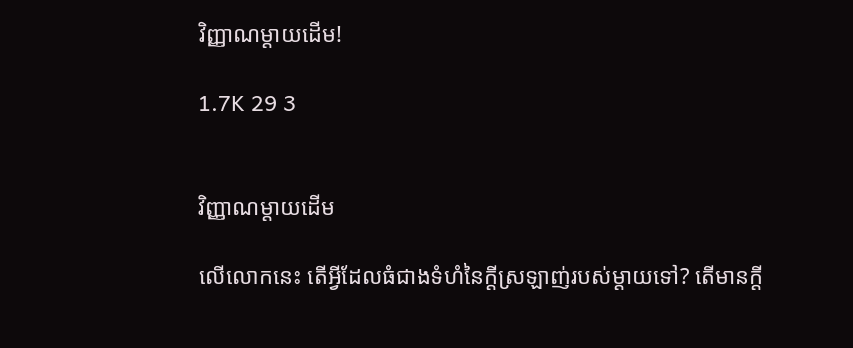វិញ្ញាណម្ដាយដេីម!

1.7K 29 3


វិញ្ញាណម្ដាយដេីម

លេីលោកនេះ តេីអ្វីដែលធំជាងទំហំនៃក្ដីស្រឡាញ់របស់ម្ដាយទៅ? តេីមានក្ដី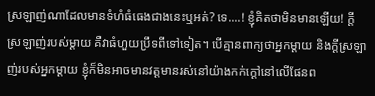ស្រឡាញ់ណាដែលមានទំហំធំធេងជាងនេះឬអត់? ទេ....! ខ្ញុំគិតថាមិនមានឡេីយ! ក្ដីស្រឡាញ់របស់ម្ដាយ គឺវាធំហួយប្រឹទពីទៅទៀត។ បេីគ្មានពាក្យថាអ្នកម្ដាយ និងក្ដីស្រឡាញ់របស់អ្នកម្ដាយ ខ្ញុំក៏មិនអាចមានវត្តមានរស់នៅយ៉ាងកក់ក្ដៅនៅលេីផែនព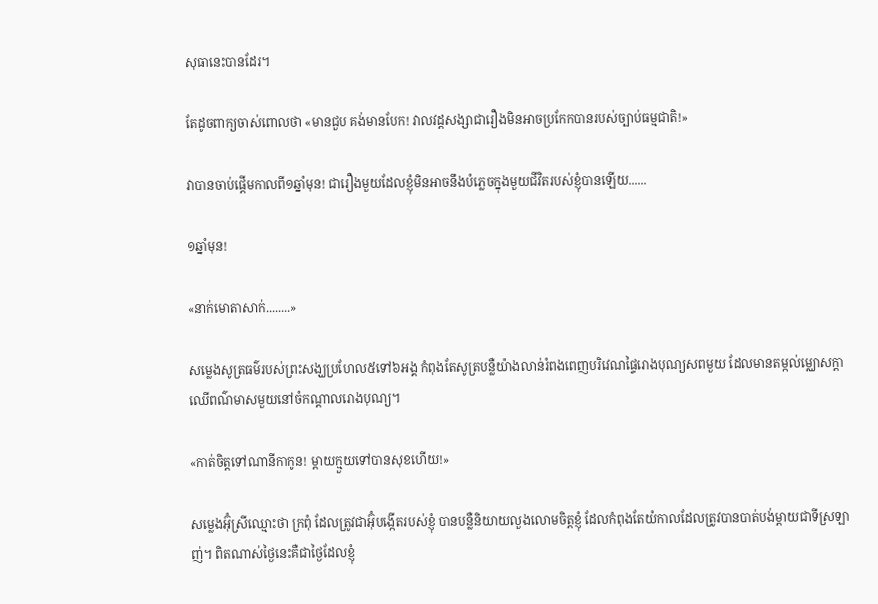សុធានេះបានដែរ។

តែដូចពាក្យចាស់ពោលថា «មានជួប គង់មានបែក! វាលវដ្តសង្សាជារឿងមិនអាចប្រកែកបានរបស់ច្បាប់ធម្មជាតិ!»

វាបានចាប់ផ្ដេីមកាលពី១ឆ្នាំមុន! ជារឿងមួយដែលខ្ញុំមិនអាចនឹងបំភ្លេចក្នុងមួយជីវិតរបស់ខ្ញុំបានឡេីយ......

១ឆ្នាំមុន!

«នាក់មោតាសាក់........»

សម្លេងសូត្រធម៌របស់ព្រះសង្ឃប្រហែល៥ទៅ៦អង្គ កំពុងតែសូត្របន្លឺយ៉ាងលាន់រំពងពេញបរិវេណផ្ទៃរោងបុណ្យសពមួយ ដែលមានតម្កល់ម្ឈោសក្ដាឈេីពណ៌មាសមួយនៅចំកណ្ដាលរោងបុណ្យ។

«កាត់ចិត្តទៅណានីកាកូន! ម្ដាយក្មួយទៅបានសុខហេីយ!»

សម្លេងអ៊ុំស្រីឈ្មោះថា ក្រពុំ ដែលត្រូវជាអ៊ុំបង្កេីតរបស់ខ្ញុំ បានបន្លឺនិយាយលួងលោមចិត្តខ្ញុំ ដែលកំពុងតែយំកាលដែលត្រូវបានបាត់បង់ម្ដាយជាទីស្រឡាញ់។ ពិតណាស់ថ្ងៃនេះគឺជាថ្ងៃដែលខ្ញុំ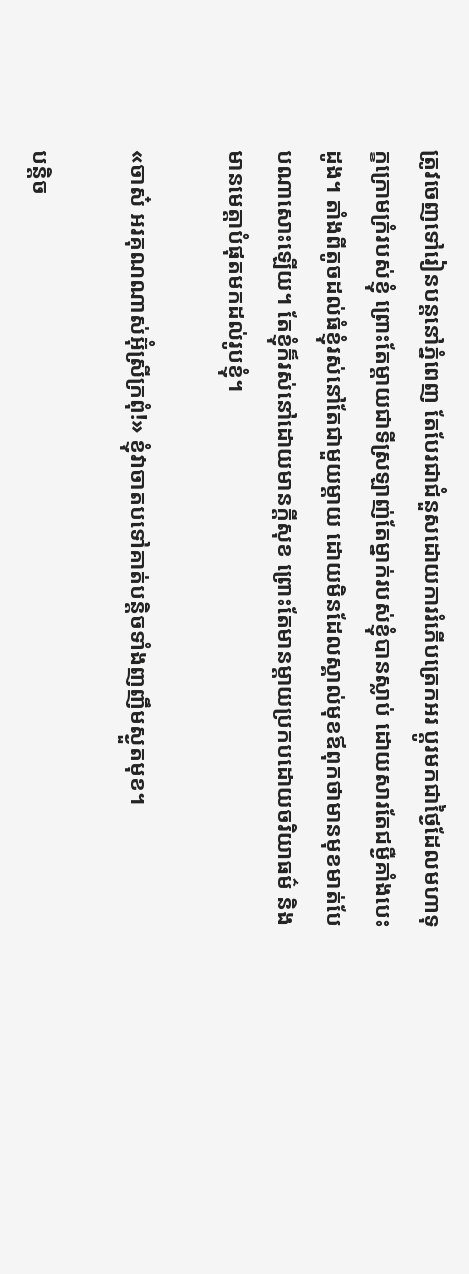ត្រូវចេញទៅរៀនបន្តនៅភ្នំពេញ តែបែរជាជំនួសដោយការរំភេីបត្រេកអរ ប្ដូរមកជាថ្ងៃដែលមហាទុក្ខក្រោមក្រំរបស់ខ្ញុំ ព្រោះតែម្ដាយជាទីស្រឡាញ់តែម្នាក់របស់ខ្ញុំបានស្លាប់ ដោយសារតែជម្ងឺគាំងបេះដូង។ តាំងពីតូចដល់ធំខ្ញុំរស់នៅតែជាមួយម្ដាយ ដោយមិនដែលស្គាល់មុខឪពុកថាមានមុខមាត់បែបណាសោះឡេីយ។ តែខ្ញុំក៏រស់នៅដោយមានក្ដីសុខ ព្រោះតែមានម្ដាយប្រកបដោយចរិយាធម៌ និងមានមេត្តាបំផុតមកដល់រូបខ្ញុំ។

«ចាស៎ អរគុណណាស់អ៊ុំស្រីក្រពុំ!» ខ្ញុំវាចាតបទៅគាត់បន្តិចទាំងញញឹមស្ងួតមុខ។

បន្តិច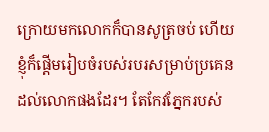ក្រោយមកលោកក៏បានសូត្រចប់ ហេីយខ្ញុំក៏ផ្ដេីមរៀបចំរបស់របរសម្រាប់ប្រគេនដល់លោកផងដែរ។ តែកែវភ្នែករបស់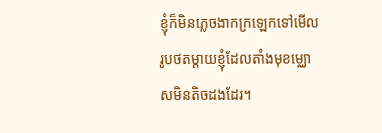ខ្ញុំក៏មិនភ្លេចងាកក្រឡេកទៅមេីលរូបថតម្ដាយខ្ញុំដែលតាំងមុខម្ឈោសមិនតិចដងដែរ។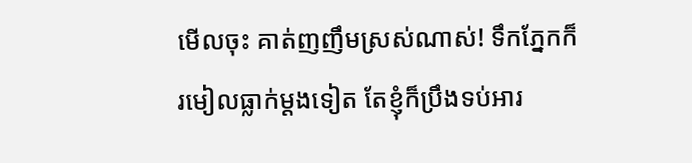មេីលចុះ គាត់ញញឹមស្រស់ណាស់! ទឹកភ្នែកក៏រមៀលធ្លាក់ម្ដងទៀត តែខ្ញុំក៏ប្រឹងទប់អារ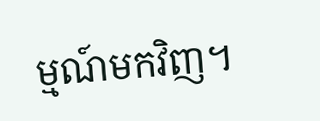ម្មណ៍មកវិញ។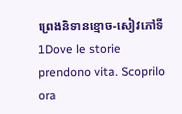ព្រេងនិទានខ្មោច-សៀវភៅទី1Dove le storie prendono vita. Scoprilo ora